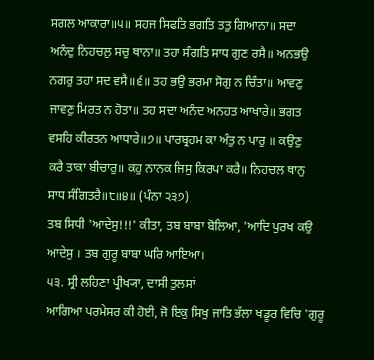ਸਗਲ ਆਕਾਰਾ॥੫॥ ਸਹਜ ਸਿਫਤਿ ਭਗਤਿ ਤਤੁ ਗਿਆਨਾ॥ ਸਦਾ
ਅਨੰਦੁ ਨਿਹਚਲੁ ਸਚੁ ਥਾਨਾ॥ ਤਹਾ ਸੰਗਤਿ ਸਾਧ ਗੁਣ ਰਸੈ॥ ਅਨਭਉ
ਨਗਰੁ ਤਹਾ ਸਦ ਵਸੈ॥੬॥ ਤਹ ਭਉ ਭਰਮਾ ਸੋਗੁ ਨ ਚਿੰਤਾ॥ ਆਵਣੁ
ਜਾਵਣੁ ਮਿਰਤ ਨ ਹੋਤਾ॥ ਤਹ ਸਦਾ ਅਨੰਦ ਅਨਹਤ ਆਖਾਰੇ॥ ਭਗਤ
ਵਸਹਿ ਕੀਰਤਨ ਆਧਾਰੇ॥੭॥ ਪਾਰਬ੍ਰਹਮ ਕਾ ਅੰਤੁ ਨ ਪਾਰੁ ॥ ਕਉਣੁ
ਕਰੈ ਤਾਕਾ ਬੀਚਾਰੁ॥ ਕਹੁ ਨਾਨਕ ਜਿਸੁ ਕਿਰਪਾ ਕਰੈ॥ ਨਿਹਚਲ ਥਾਨੁ
ਸਾਧ ਸੰਗਿਤਰੈ॥੮॥੪॥ (ਪੰਨਾ ੨੩੭)
ਤਬ ਸਿਧੀ 'ਆਦੇਸੁ!!!' ਕੀਤਾ, ਤਬ ਬਾਬਾ ਬੋਲਿਆ, 'ਆਦਿ ਪੁਰਖ ਕਉ ਆਦੇਸੁ । ਤਬ ਗੁਰੂ ਬਾਬਾ ਘਰਿ ਆਇਆ।
੫੩. ਸ੍ਰੀ ਲਹਿਣਾ ਪ੍ਰੀਖ੍ਯਾ, ਦਾਸੀ ਤੁਲਸਾਂ
ਆਗਿਆ ਪਰਮੇਸਰ ਕੀ ਹੋਈ, ਜੋ ਇਕੁ ਸਿਖੁ ਜਾਤਿ ਭੱਲਾ ਖਡੂਰ ਵਿਚਿ 'ਗੁਰੂ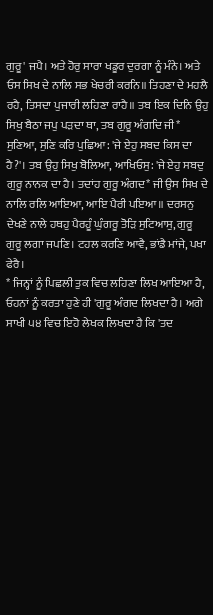ਗੁਰੂ' ਜਪੈ। ਅਤੇ ਹੋਰੁ ਸਾਰਾ ਖਡੂਰ ਦੁਰਗਾ ਨੂੰ ਮੰਨੇ। ਅਤੇ ਓਸ ਸਿਖ ਦੇ ਨਾਲਿ ਸਭ ਖੇਚਰੀ ਕਰਨਿ॥ ਤਿਹਣਾ ਦੇ ਮਹਲੈ ਰਹੈ, ਤਿਸਦਾ ਪੁਜਾਰੀ ਲਹਿਣਾ ਰਾਹੈ॥ ਤਬ ਇਕ ਦਿਨਿ ਉਹੁ ਸਿਖੁ ਬੈਠਾ ਜਪੁ ਪੜਦਾ ਥਾ, ਤਬ ਗੁਰੂ ਅੰਗਦਿ ਜੀ* ਸੁਣਿਆ, ਸੁਣਿ ਕਰਿ ਪੁਛਿਆ: 'ਜੇ ਏਹੁ ਸਬਦ ਕਿਸ ਦਾ ਹੈ?'। ਤਬ ਉਹੁ ਸਿਖੁ ਬੋਲਿਆ, ਆਖਿਓਸੁ: 'ਜੇ ਏਹੁ ਸਬਦੁ ਗੁਰੂ ਨਾਨਕ ਦਾ ਹੈ। ਤਦਾਂਹ ਗੁਰੂ ਅੰਗਦ* ਜੀ ਉਸ ਸਿਖ ਦੇ ਨਾਲਿ ਰਲਿ ਆਇਆ, ਆਇ ਪੈਰੀ ਪਇਆ॥ ਦਰਸਨੁ ਦੇਖਣੇ ਨਾਲੇ ਹਥਹੁ ਪੈਰਹੂੰ ਘੁੰਗਰੂ ਤੋੜਿ ਸੁਟਿਆਸੁ, ਗੁਰੂ ਗੁਰੂ ਲਗਾ ਜਪਣਿ। ਟਹਲ ਕਰਣਿ ਆਵੈ, ਭਾਂਡੈ ਮਾਂਜੇ, ਪਖਾ ਫੇਰੈ।
* ਜਿਨ੍ਹਾਂ ਨੂੰ ਪਿਛਲੀ ਤੁਕ ਵਿਚ ਲਹਿਣਾ ਲਿਖ ਆਇਆ ਹੈ, ਓਹਨਾਂ ਨੂੰ ਕਰਤਾ ਹੁਣੇ ਹੀ 'ਗੁਰੂ ਅੰਗਦ ਲਿਖਦਾ ਹੈ। ਅਗੇ ਸਾਖੀ ੫੪ ਵਿਚ ਇਹੋ ਲੇਖਕ ਲਿਖਦਾ ਹੈ ਕਿ 'ਤਦ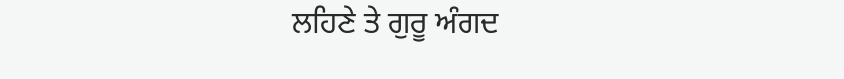ਲਹਿਣੇ ਤੇ ਗੁਰੂ ਅੰਗਦ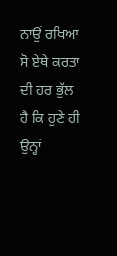ਨਾਉਂ ਰਖਿਆ ਸੋ ਏਥੇ ਕਰਤਾ ਦੀ ਹਰ ਭੁੱਲ ਹੈ ਕਿ ਹੁਣੇ ਹੀ ਉਨ੍ਹਾਂ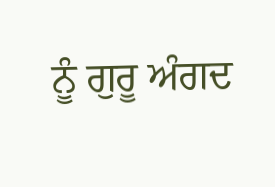ਨੂੰ ਗੁਰੂ ਅੰਗਦ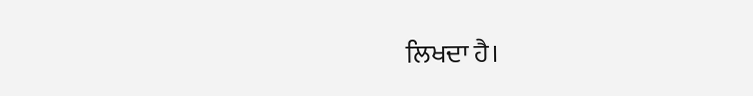ਲਿਖਦਾ ਹੈ।